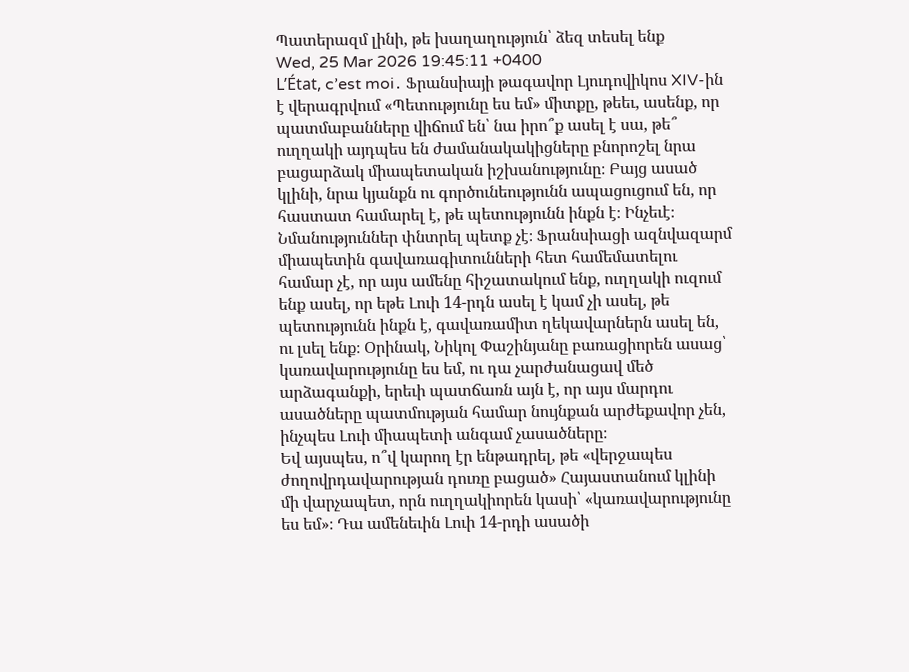Պատերազմ լինի, թե խաղաղություն՝ ձեզ տեսել ենք
Wed, 25 Mar 2026 19:45:11 +0400
L’État, c’est moi․ Ֆրանսիայի թագավոր Լյուդովիկոս XIV-ին է վերագրվում «Պետությունը ես եմ» միտքը, թեեւ, ասենք, որ պատմաբանները վիճում են՝ նա իրո՞ք ասել է սա, թե՞ ուղղակի այդպես են ժամանակակիցները բնորոշել նրա բացարձակ միապետական իշխանությունը։ Բայց ասած կլինի, նրա կյանքն ու գործունեությունն ապացուցում են, որ հաստատ համարել է, թե պետությունն ինքն է։ Ինչեւէ։
Նմանություններ փնտրել պետք չէ։ Ֆրանսիացի ազնվազարմ միապետին գավառագիտունների հետ համեմատելու համար չէ, որ այս ամենը հիշատակում ենք, ուղղակի ուզում ենք ասել, որ եթե Լուի 14-րդն ասել է կամ չի ասել, թե պետությունն ինքն է, գավառամիտ ղեկավարներն ասել են, ու լսել ենք։ Օրինակ, Նիկոլ Փաշինյանը բառացիորեն ասաց՝ կառավարությունը ես եմ, ու դա չարժանացավ մեծ արձագանքի, երեւի պատճառն այն է, որ այս մարդու ասածները պատմության համար նույնքան արժեքավոր չեն, ինչպես Լուի միապետի անգամ չասածները։
Եվ այսպես, ո՞վ կարող էր ենթադրել, թե «վերջապես ժողովրդավարության դուռը բացած» Հայաստանում կլինի մի վարչապետ, որն ուղղակիորեն կասի՝ «կառավարությունը ես եմ»։ Դա ամենեւին Լուի 14-րդի ասածի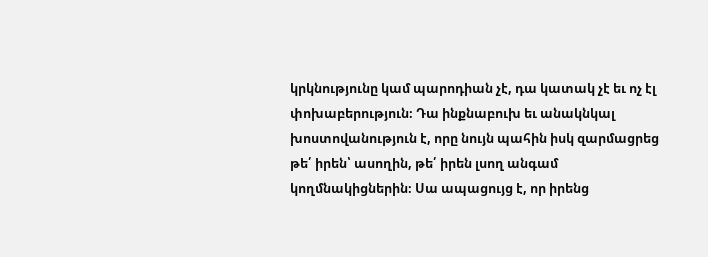կրկնությունը կամ պարոդիան չէ, դա կատակ չէ եւ ոչ էլ փոխաբերություն։ Դա ինքնաբուխ եւ անակնկալ խոստովանություն է, որը նույն պահին իսկ զարմացրեց թե՛ իրեն՝ ասողին, թե՛ իրեն լսող անգամ կողմնակիցներին։ Սա ապացույց է, որ իրենց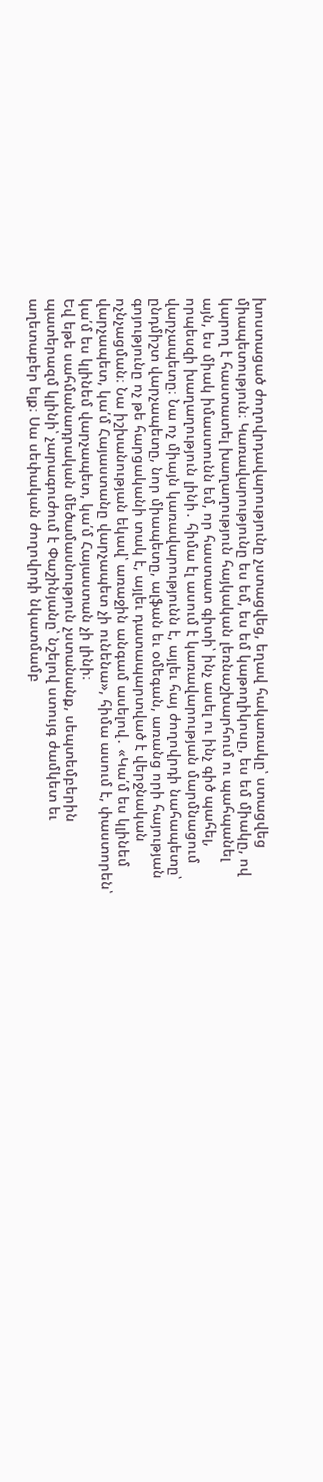խոստացած ժողովրդավարությունը չստացվեց, եղավ հակառակը՝ ստացվեց միապետություն։ Կառավարությունը ես եմ, ես եմ կաթողիկոսը, ես եմ միակը, ով կարող է հաստատել խաղաղություն հայկական լեռնաշխարհում ու պահպանել այն, ես միակ իմաստունն եմ, որ հաստատ գիտի՝ ինչ ասել ու ինչ գիծ պահել, որպեսզի խաղաղություն լինի․ հիմա էլ ասում է կառավարության մարմնացում վարչապետը։ Նա ոչ միայն կառավարությունն է, այլեւ հայ ժողովրդի նահապետը՝ ընդմիշտ վարչապետը, նոր միապետը, ալֆան եւ օմեգան, առանց որի հայության գոյությունը ոչ թե հարցականի տակ է, այլեւ դատապարտված է վերջնական ոչնչացման։ Նա իշխանության եկավ՝ առաջին անգամ ասելով․ «Կա՛մ ես կլինեմ վարչապետ, կա՛մ Հայաստանը վարչապետ չի ունենա», հիմա ասում է, փաստորեն՝ կա՛մ ես կլինեմ վարչապետ, կա՛մ Հայաստան չի լինի։
Եվ եթե սահմանադրական մեծամասնություն չստանանք, սեպտեմբերին պատերազմ կլինի՝ չարագուժում է Փաշինյանը՝ նշելով ստույգ ժամկետ եւ աղետաբեր ելք։ Սա սեփական ժողովրդի նկատմամբ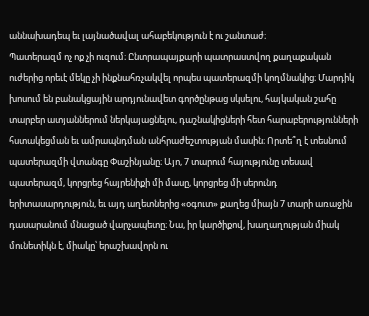աննախադեպ եւ լայնածավալ ահաբեկություն է ու շանտաժ։
Պատերազմ ոչ ոք չի ուզում։ Ընտրապայքարի պատրաստվող քաղաքական ուժերից որեւէ մեկը չի ինքնահռչակվել որպես պատերազմի կողմնակից։ Մարդիկ խոսում են բանակցային արդյունավետ գործընթաց սկսելու, հայկական շահը տարբեր ատյաններում ներկայացնելու, դաշնակիցների հետ հարաբերությունների հստակեցման եւ ամրապնդման անհրաժեշտության մասին։ Որտե՞ղ է տեսնում պատերազմի վտանգը Փաշինյանը։ Այո, 7 տարում հայությունը տեսավ պատերազմ, կորցրեց հայրենիքի մի մասը, կորցրեց մի սերունդ երիտասարդություն, եւ այդ աղետներից «օգուտ» քաղեց միայն 7 տարի առաջին դասարանում մնացած վարչապետը։ Նա, իր կարծիքով, խաղաղության միակ մունետիկն է, միակը՝ երաշխավորն ու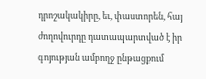դրոշակակիրը, եւ, փաստորեն, հայ ժողովուրդը դատապարտված է իր գոյության ամբողջ ընթացքում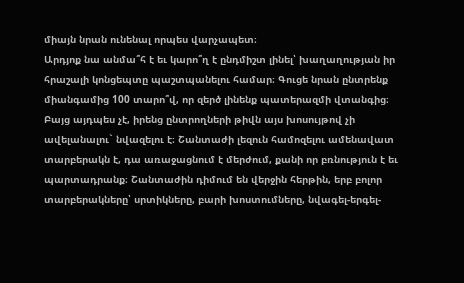միայն նրան ունենալ որպես վարչապետ։
Արդյոք նա անմա՞հ է եւ կարո՞ղ է ընդմիշտ լինել՝ խաղաղության իր հրաշալի կոնցեպտը պաշտպանելու համար։ Գուցե նրան ընտրենք միանգամից 100 տարո՞վ, որ զերծ լինենք պատերազմի վտանգից։ Բայց այդպես չէ, իրենց ընտրողների թիվն այս խոսույթով չի ավելանալու` նվազելու է։ Շանտաժի լեզուն համոզելու ամենավատ տարբերակն է, դա առաջացնում է մերժում, քանի որ բռնություն է եւ պարտադրանք։ Շանտաժին դիմում են վերջին հերթին, երբ բոլոր տարբերակները՝ սրտիկները, բարի խոստումները, նվագել-երգել-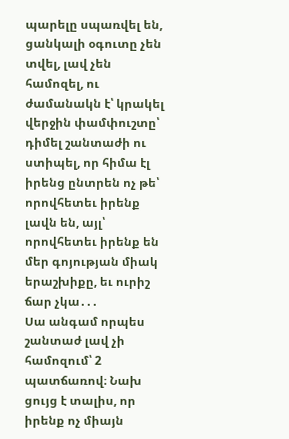պարելը սպառվել են, ցանկալի օգուտը չեն տվել, լավ չեն համոզել, ու ժամանակն է՝ կրակել վերջին փամփուշտը՝ դիմել շանտաժի ու ստիպել, որ հիմա էլ իրենց ընտրեն ոչ թե՝ որովհետեւ իրենք լավն են, այլ՝ որովհետեւ իրենք են մեր գոյության միակ երաշխիքը, եւ ուրիշ ճար չկա․․․
Սա անգամ որպես շանտաժ լավ չի համոզում՝ 2 պատճառով։ Նախ ցույց է տալիս, որ իրենք ոչ միայն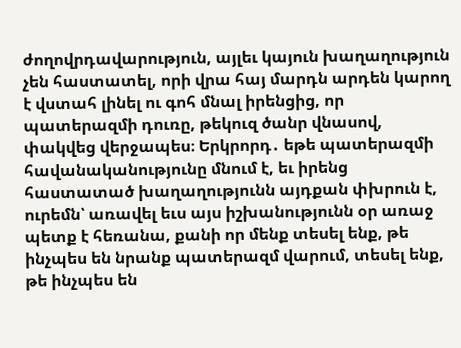ժողովրդավարություն, այլեւ կայուն խաղաղություն չեն հաստատել, որի վրա հայ մարդն արդեն կարող է վստահ լինել ու գոհ մնալ իրենցից, որ պատերազմի դուռը, թեկուզ ծանր վնասով, փակվեց վերջապես։ Երկրորդ․ եթե պատերազմի հավանականությունը մնում է, եւ իրենց հաստատած խաղաղությունն այդքան փխրուն է, ուրեմն՝ առավել եւս այս իշխանությունն օր առաջ պետք է հեռանա, քանի որ մենք տեսել ենք, թե ինչպես են նրանք պատերազմ վարում, տեսել ենք, թե ինչպես են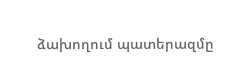ձախողում պատերազմը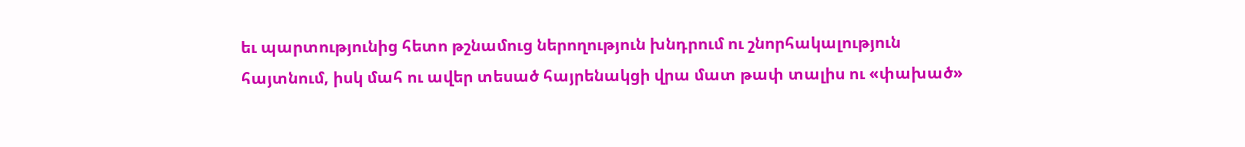եւ պարտությունից հետո թշնամուց ներողություն խնդրում ու շնորհակալություն հայտնում, իսկ մահ ու ավեր տեսած հայրենակցի վրա մատ թափ տալիս ու «փախած»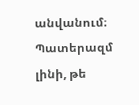անվանում։ Պատերազմ լինի, թե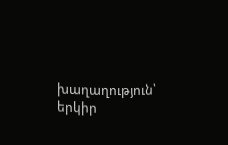խաղաղություն՝ երկիր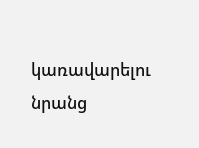կառավարելու նրանց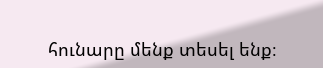հունարը մենք տեսել ենք։